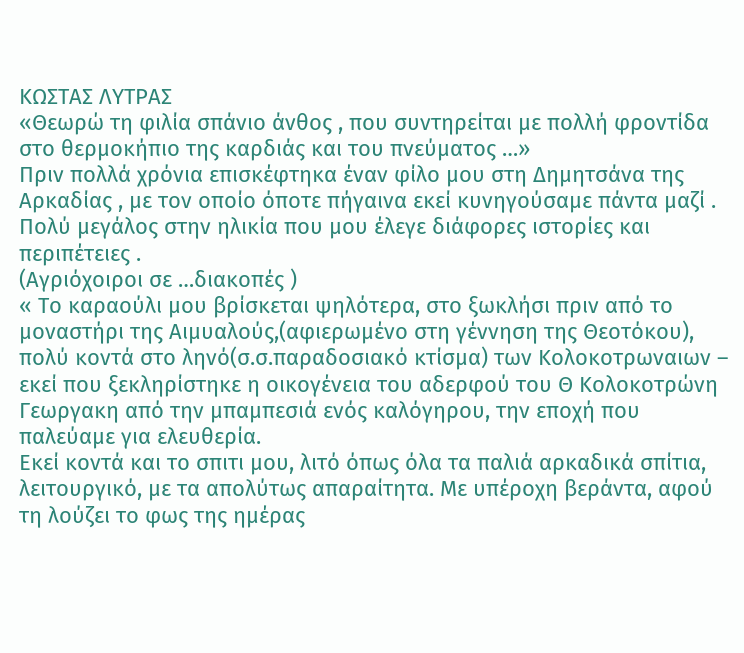ΚΩΣΤΑΣ ΛΥΤΡΑΣ
«Θεωρώ τη φιλία σπάνιο άνθος , που συντηρείται με πολλή φροντίδα στο θερμοκήπιο της καρδιάς και του πνεύματος …»
Πριν πολλά χρόνια επισκέφτηκα έναν φίλο μου στη Δημητσάνα της Αρκαδίας , με τον οποίο όποτε πήγαινα εκεί κυνηγούσαμε πάντα μαζί . Πολύ μεγάλος στην ηλικία που μου έλεγε διάφορες ιστορίες και περιπέτειες .
(Αγριόχοιροι σε …διακοπές )
« Το καραούλι μου βρίσκεται ψηλότερα, στο ξωκλήσι πριν από το μοναστήρι της Αιμυαλούς,(αφιερωμένο στη γέννηση της Θεοτόκου), πολύ κοντά στο ληνό(σ.σ.παραδοσιακό κτίσμα) των Κολοκοτρωναιων – εκεί που ξεκληρίστηκε η οικογένεια του αδερφού του Θ Κολοκοτρώνη Γεωργακη από την μπαμπεσιά ενός καλόγηρου, την εποχή που παλεύαμε για ελευθερία.
Εκεί κοντά και το σπιτι μου, λιτό όπως όλα τα παλιά αρκαδικά σπίτια, λειτουργικό, με τα απολύτως απαραίτητα. Με υπέροχη βεράντα, αφού τη λούζει το φως της ημέρας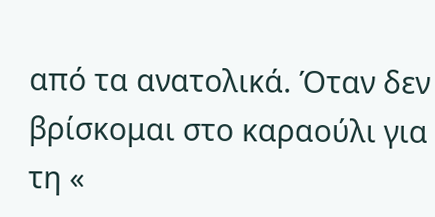από τα ανατολικά. Όταν δεν βρίσκομαι στο καραούλι για τη «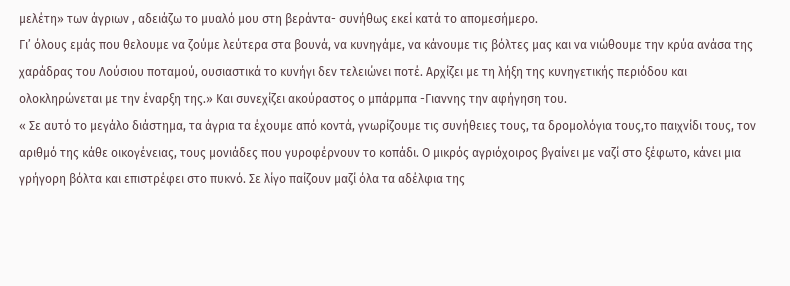μελέτη» των άγριων , αδειάζω το μυαλό μου στη βεράντα- συνήθως εκεί κατά το απομεσήμερο.
Γι’ όλους εμάς που θελουμε να ζούμε λεύτερα στα βουνά, να κυνηγάμε, να κάνουμε τις βόλτες μας και να νιώθουμε την κρύα ανάσα της χαράδρας του Λούσιου ποταμού, ουσιαστικά το κυνήγι δεν τελειώνει ποτέ. Αρχίζει με τη λήξη της κυνηγετικής περιόδου και ολοκληρώνεται με την έναρξη της.» Και συνεχίζει ακούραστος ο μπάρμπα -Γιαννης την αφήγηση του.
« Σε αυτό το μεγάλο διάστημα, τα άγρια τα έχουμε από κοντά, γνωρίζουμε τις συνήθειες τους, τα δρομολόγια τους,το παιχνίδι τους, τον αριθμό της κάθε οικογένειας, τους μονιάδες που γυροφέρνουν το κοπάδι. Ο μικρός αγριόχοιρος βγαίνει με ναζί στο ξέφωτο, κάνει μια γρήγορη βόλτα και επιστρέφει στο πυκνό. Σε λίγο παίζουν μαζί όλα τα αδέλφια της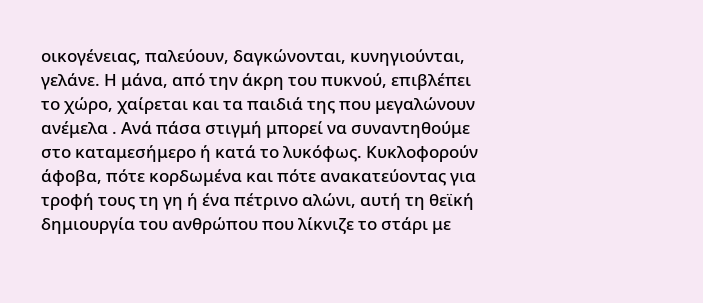οικογένειας, παλεύουν, δαγκώνονται, κυνηγιούνται, γελάνε. Η μάνα, από την άκρη του πυκνού, επιβλέπει το χώρο, χαίρεται και τα παιδιά της που μεγαλώνουν ανέμελα . Ανά πάσα στιγμή μπορεί να συναντηθούμε στο καταμεσήμερο ή κατά το λυκόφως. Κυκλοφορούν άφοβα, πότε κορδωμένα και πότε ανακατεύοντας για τροφή τους τη γη ή ένα πέτρινο αλώνι, αυτή τη θεϊκή δημιουργία του ανθρώπου που λίκνιζε το στάρι με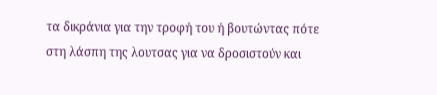τα δικράνια για την τροφή του ή βουτώντας πότε στη λάσπη της λουτσας για να δροσιστούν και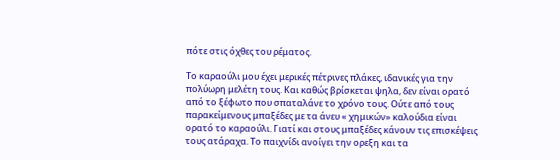πότε στις όχθες του ρέματος.

Το καραούλι μου έχει μερικές πέτρινες πλάκες, ιδανικές για την πολύωρη μελέτη τους. Και καθώς βρίσκεται ψηλα, δεν είναι ορατό από το ξέφωτο που σπαταλάνε το χρόνο τους. Ούτε από τους παρακείμενους μπαξέδες με τα άνευ « χημικών» καλούδια είναι ορατό το καραούλι. Γιατί και στους μπαξέδες κάνουν τις επισκέψεις τους ατάραχα. Το παιχνίδι ανοίγει την ορεξη και τα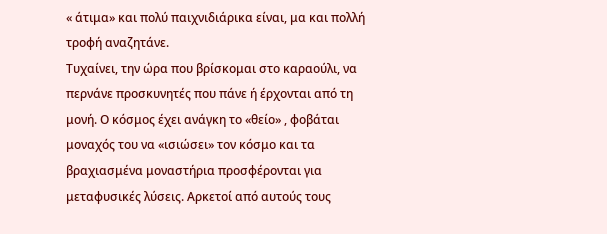« άτιμα» και πολύ παιχνιδιάρικα είναι, μα και πολλή τροφή αναζητάνε.
Τυχαίνει, την ώρα που βρίσκομαι στο καραούλι, να περνάνε προσκυνητές που πάνε ή έρχονται από τη μονή. Ο κόσμος έχει ανάγκη το «θείο» , φοβάται μοναχός του να «ισιώσει» τον κόσμο και τα βραχιασμένα μοναστήρια προσφέρονται για μεταφυσικές λύσεις. Αρκετοί από αυτούς τους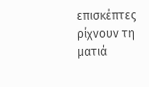επισκέπτες ρίχνουν τη ματιά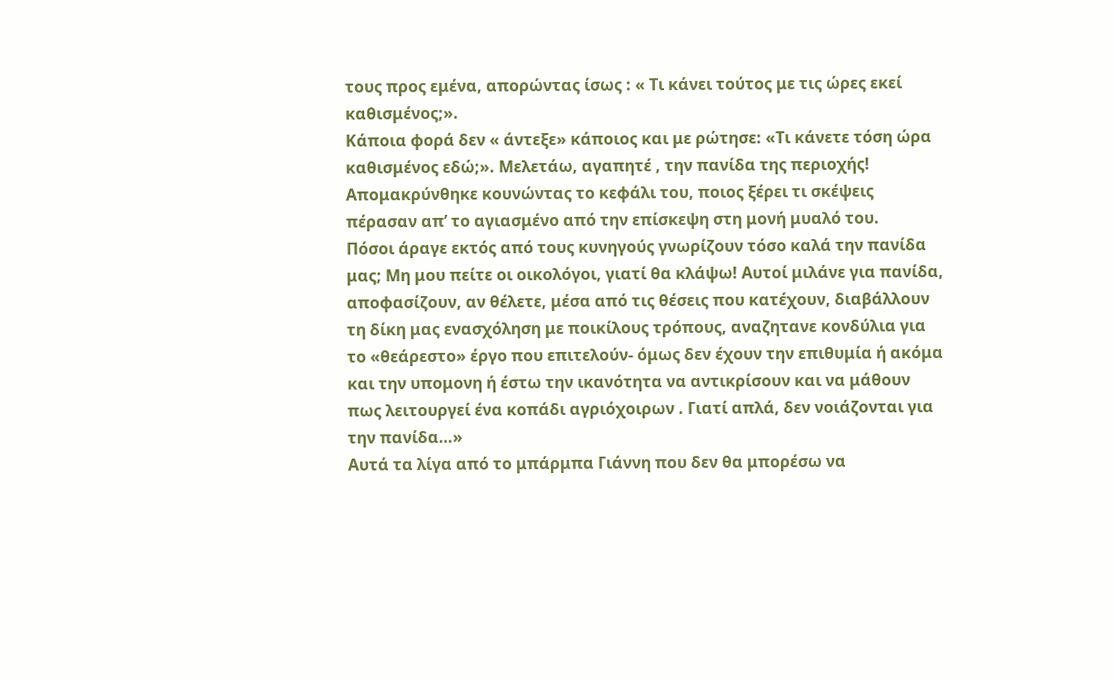τους προς εμένα, απορώντας ίσως : « Τι κάνει τούτος με τις ώρες εκεί καθισμένος;».
Κάποια φορά δεν « άντεξε» κάποιος και με ρώτησε: «Τι κάνετε τόση ώρα καθισμένος εδώ;». Μελετάω, αγαπητέ , την πανίδα της περιοχής! Απομακρύνθηκε κουνώντας το κεφάλι του, ποιος ξέρει τι σκέψεις πέρασαν απ’ το αγιασμένο από την επίσκεψη στη μονή μυαλό του.
Πόσοι άραγε εκτός από τους κυνηγούς γνωρίζουν τόσο καλά την πανίδα μας; Μη μου πείτε οι οικολόγοι, γιατί θα κλάψω! Αυτοί μιλάνε για πανίδα, αποφασίζουν, αν θέλετε, μέσα από τις θέσεις που κατέχουν, διαβάλλουν τη δίκη μας ενασχόληση με ποικίλους τρόπους, αναζητανε κονδύλια για το «θεάρεστο» έργο που επιτελούν- όμως δεν έχουν την επιθυμία ή ακόμα και την υπομονη ή έστω την ικανότητα να αντικρίσουν και να μάθουν πως λειτουργεί ένα κοπάδι αγριόχοιρων . Γιατί απλά, δεν νοιάζονται για την πανίδα…»
Αυτά τα λίγα από το μπάρμπα Γιάννη που δεν θα μπορέσω να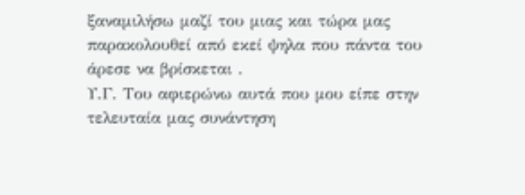ξαναμιλήσω μαζί του μιας και τώρα μας παρακολουθεί από εκεί ψηλα που πάντα του άρεσε να βρίσκεται .
Υ.Γ. Του αφιερώνω αυτά που μου είπε στην τελευταία μας συνάντηση